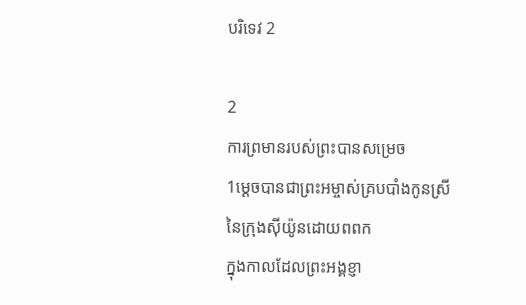បរិទេវ 2

2
ការព្រមានរបស់ព្រះបានសម្រេច
1ម្ដេចបានជាព្រះ‌អម្ចាស់គ្របបាំងកូនស្រី
នៃក្រុងស៊ីយ៉ូនដោយពពក
ក្នុងកាលដែលព្រះ‌អង្គខ្ញា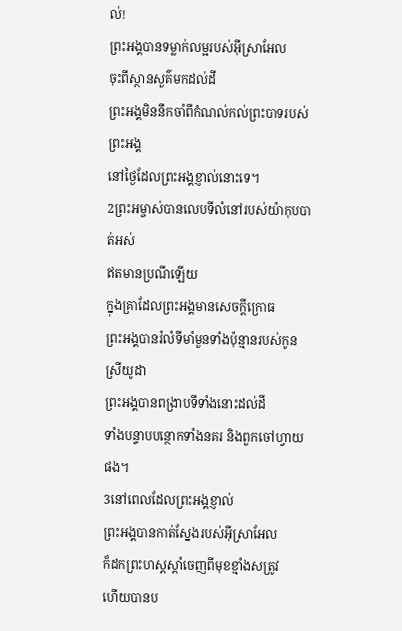ល់!
ព្រះអង្គបានទម្លាក់លម្អរបស់អ៊ីស្រា‌អែល
ចុះពីស្ថាន‌សួគ៌មកដល់ដី
ព្រះ‌អង្គមិននឹកចាំពីកំណល់កល់ព្រះ‌បាទរបស់ព្រះ‌អង្គ
នៅថ្ងៃដែលព្រះ‌អង្គខ្ញាល់នោះទេ។
2ព្រះ‌អម្ចាស់បានលេបទីលំ‌នៅរបស់យ៉ាកុបបាត់អស់
ឥតមានប្រណីឡើយ
ក្នុងគ្រាដែលព្រះ‌អង្គមានសេចក្ដីក្រោធ
ព្រះ‌អង្គបានរំលំទីមាំ‌មួនទាំងប៉ុន្មានរបស់កូនស្រីយូដា
ព្រះ‌អង្គបានពង្រាបទីទាំងនោះដល់ដី
ទាំងបន្ទាប‌បន្ថោកទាំងនគរ និងពួកចៅ‌ហ្វាយផង។
3នៅពេលដែលព្រះ‌អង្គខ្ញាល់
ព្រះ‌អង្គបានកាត់ស្នែងរបស់អ៊ីស្រា‌អែល
ក៏ដកព្រះ‌ហស្តស្តាំចេញពីមុខខ្មាំងសត្រូវ
ហើយបានប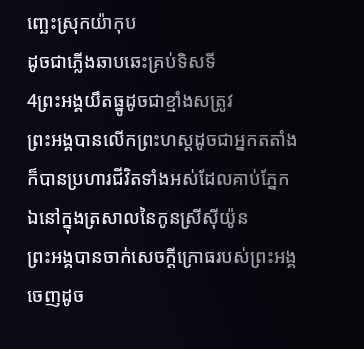ញ្ឆេះស្រុកយ៉ាកុប
ដូចជាភ្លើងឆាបឆេះគ្រប់ទិសទី
4ព្រះ‌អង្គយឹតធ្នូដូចជាខ្មាំងសត្រូវ
ព្រះ‌អង្គបានលើកព្រះ‌ហស្តដូចជាអ្នកតតាំង
ក៏បានប្រហារជីវិតទាំងអស់ដែលគាប់ភ្នែក
ឯនៅក្នុងត្រសាលនៃកូនស្រីស៊ីយ៉ូន
ព្រះ‌អង្គបានចាក់សេចក្ដីក្រោធរបស់ព្រះ‌អង្គ
ចេញដូច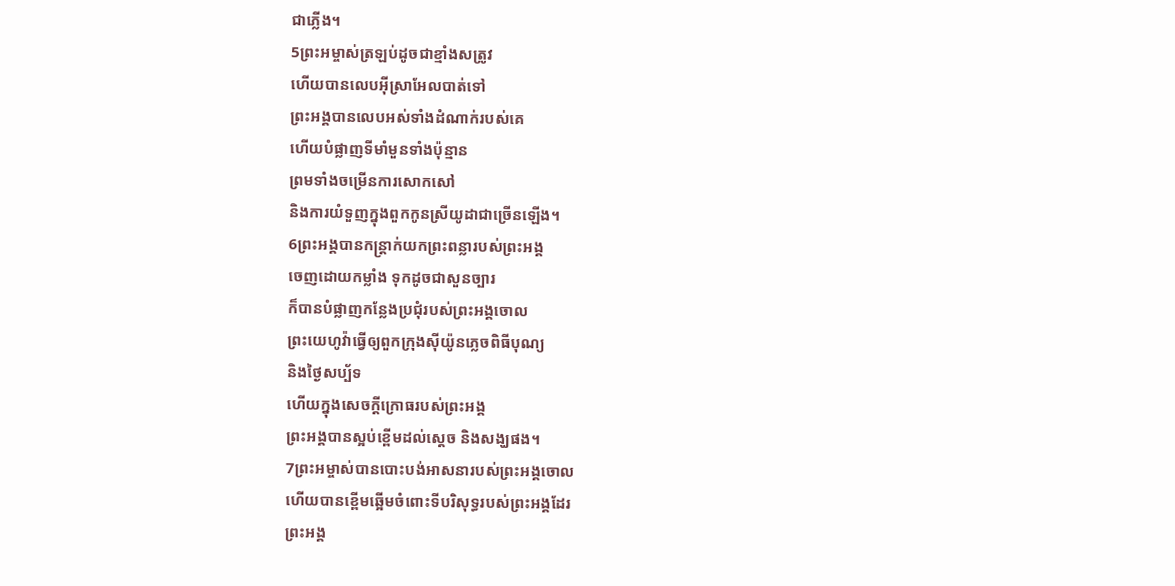ជាភ្លើង។
5ព្រះ‌អម្ចាស់ត្រឡប់ដូចជាខ្មាំងសត្រូវ
ហើយបានលេបអ៊ីស្រា‌អែលបាត់ទៅ
ព្រះ‌អង្គបានលេបអស់ទាំងដំណាក់របស់គេ
ហើយបំផ្លាញទីមាំ‌មួនទាំងប៉ុន្មាន
ព្រមទាំងចម្រើនការសោក‌សៅ
និងការយំទួញក្នុងពួកកូនស្រីយូដាជាច្រើនឡើង។
6ព្រះ‌អង្គបានកន្ត្រាក់យកព្រះ‌ពន្លារបស់ព្រះ‌អង្គ
ចេញដោយកម្លាំង ទុកដូចជាសួន‌ច្បារ
ក៏បានបំផ្លាញកន្លែងប្រជុំរបស់ព្រះ‌អង្គចោល
ព្រះ‌យេហូវ៉ាធ្វើឲ្យពួកក្រុងស៊ីយ៉ូនភ្លេចពិធីបុណ្យ
និងថ្ងៃសប្ប័ទ
ហើយក្នុងសេចក្ដីក្រោធរបស់ព្រះ‌អង្គ
ព្រះ‌អង្គបានស្អប់ខ្ពើមដល់ស្តេច និងសង្ឃផង។
7ព្រះ‌អម្ចាស់បានបោះ‌បង់អាសនារបស់ព្រះ‌អង្គចោល
ហើយបានខ្ពើមឆ្អើមចំពោះទីបរិសុទ្ធរបស់ព្រះ‌អង្គដែរ
ព្រះ‌អង្គ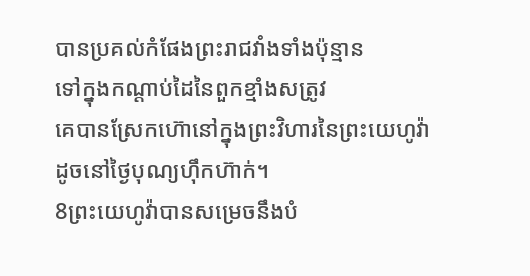បានប្រគល់កំផែងព្រះ‌រាជ‌វាំងទាំងប៉ុន្មាន
ទៅក្នុងកណ្ដាប់ដៃនៃពួកខ្មាំងសត្រូវ
គេបានស្រែកហ៊ោនៅក្នុងព្រះ‌វិហារនៃព្រះ‌យេហូវ៉ា
ដូចនៅថ្ងៃបុណ្យហ៊ឹក‌ហ៊ាក់។
8ព្រះ‌យេហូវ៉ាបានសម្រេចនឹងបំ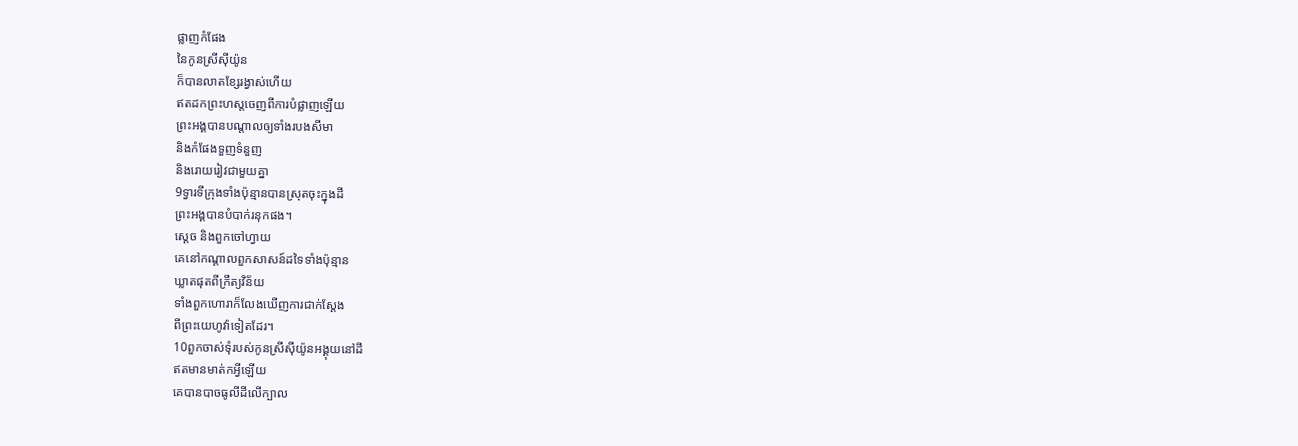ផ្លាញកំផែង
នៃកូនស្រីស៊ីយ៉ូន
ក៏បានលាតខ្សែរង្វាស់ហើយ
ឥតដកព្រះ‌ហស្តចេញពីការបំផ្លាញឡើយ
ព្រះ‌អង្គបានបណ្ដាលឲ្យទាំងរបងសីមា
និងកំផែងទួញទំនួញ
និងរោយ‌រៀវជា‌មួយគ្នា
9ទ្វារទីក្រុងទាំងប៉ុន្មានបានស្រុតចុះក្នុងដី
ព្រះ‌អង្គបានបំបាក់រនុកផង។
ស្តេច និងពួកចៅ‌ហ្វាយ
គេនៅកណ្ដាលពួកសាសន៍ដទៃទាំងប៉ុន្មាន
ឃ្លាតផុតពីក្រឹត្យ‌វិន័យ
ទាំងពួកហោរាក៏លែងឃើញការជាក់ស្តែង
ពីព្រះ‌យេហូវ៉ាទៀតដែរ។
10ពួកចាស់ទុំរបស់កូនស្រីស៊ីយ៉ូនអង្គុយនៅដី
ឥតមានមាត់កអ្វីឡើយ
គេបានបាចធូលីដីលើក្បាល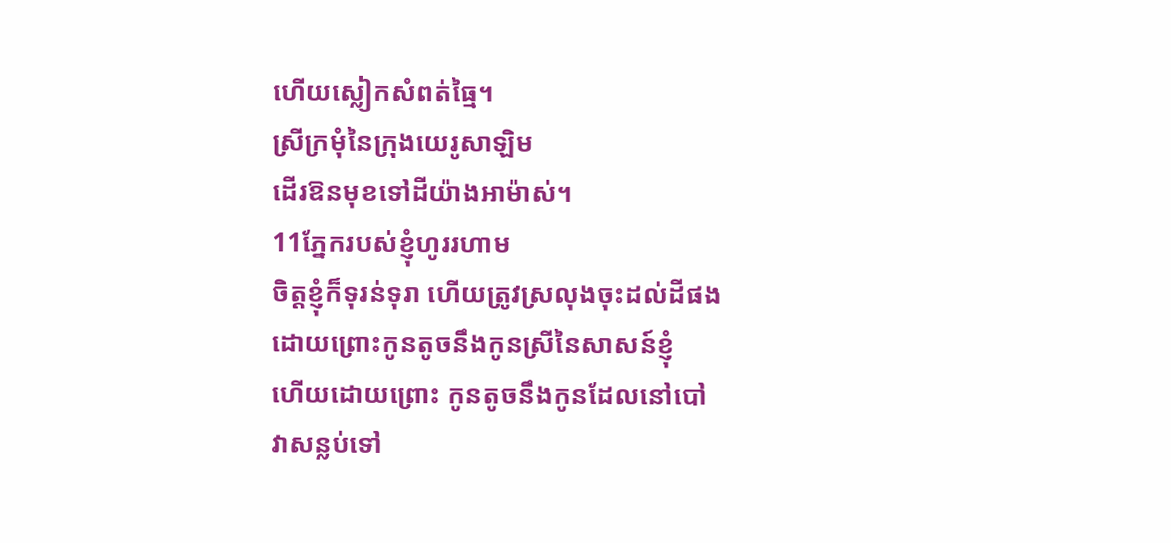ហើយស្លៀកសំពត់ធ្មៃ។
ស្រីក្រមុំនៃក្រុងយេរូ‌សាឡិម
ដើរឱនមុខទៅដីយ៉ាងអាម៉ាស់។
11ភ្នែករបស់ខ្ញុំហូររហាម
ចិត្តខ្ញុំក៏ទុរន់‌ទុរា ហើយត្រូវស្រលុងចុះដល់ដីផង
ដោយព្រោះកូនតូចនឹងកូនស្រីនៃសាសន៍ខ្ញុំ
ហើយដោយព្រោះ កូនតូចនឹងកូនដែលនៅបៅ
វាសន្លប់ទៅ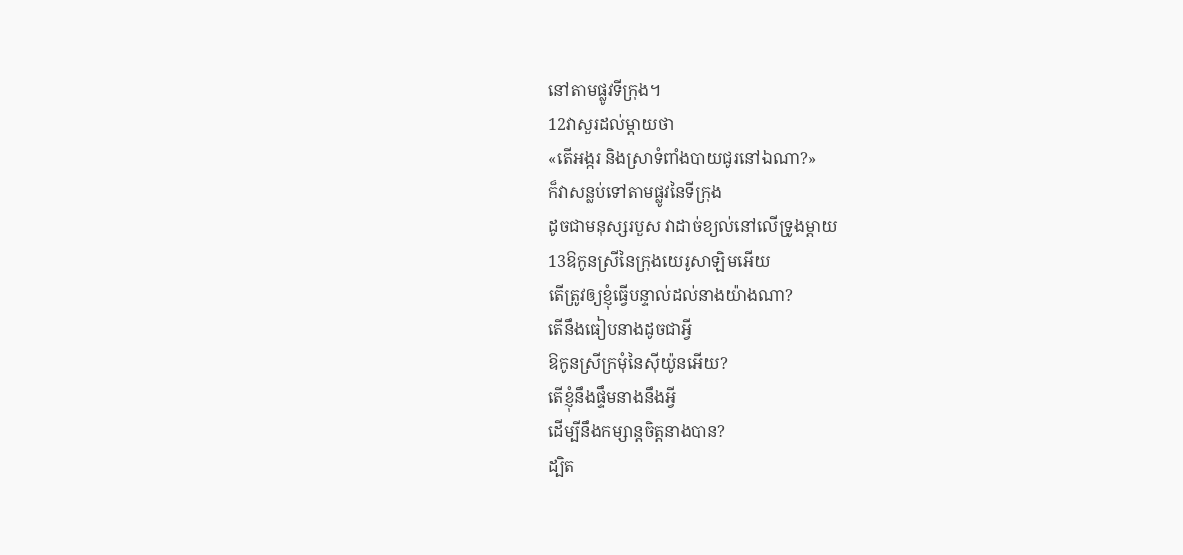នៅតាមផ្លូវទីក្រុង។
12វាសួរដល់ម្តាយថា
«តើអង្ករ និងស្រាទំពាំង‌បាយ‌ជូរនៅឯណា?»
ក៏វាសន្លប់ទៅតាមផ្លូវនៃទីក្រុង
ដូចជាមនុស្សរបួស វាដាច់ខ្យល់នៅលើទ្រូងម្តាយ
13ឱកូនស្រីនៃក្រុងយេរូ‌សាឡិមអើយ
តើត្រូវឲ្យខ្ញុំធ្វើបន្ទាល់ដល់នាងយ៉ាងណា?
តើនឹងធៀបនាងដូចជាអ្វី
ឱកូនស្រីក្រមុំនៃស៊ីយ៉ូនអើយ?
តើខ្ញុំនឹងផ្ទឹមនាងនឹងអ្វី
ដើម្បីនឹងកម្សាន្តចិត្តនាងបាន?
ដ្បិត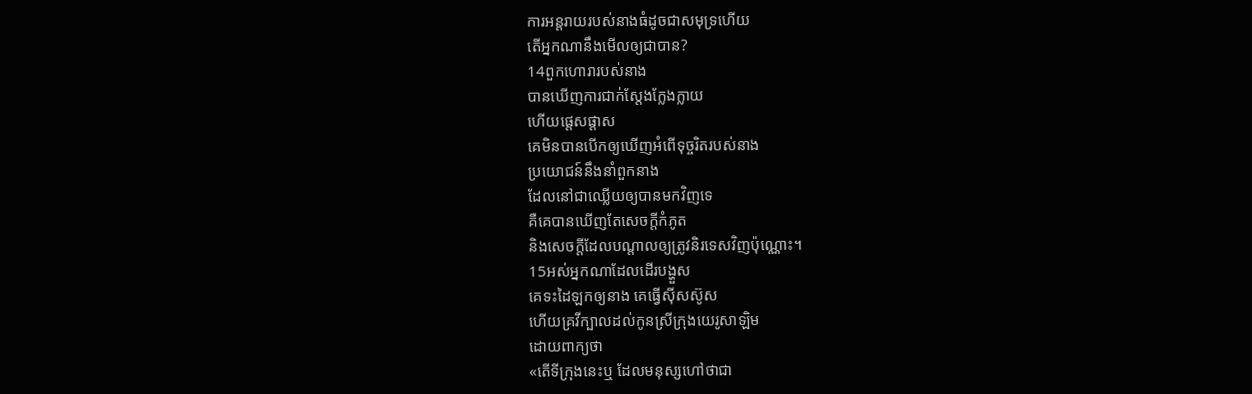ការអន្ត‌រាយរបស់នាងធំដូចជាសមុទ្រហើយ
តើអ្នកណានឹងមើលឲ្យជាបាន?
14ពួកហោរារបស់នាង
បានឃើញការជាក់ស្តែងក្លែងក្លាយ
ហើយផ្តេស‌ផ្តាស
គេមិនបានបើកឲ្យឃើញអំពើទុច្ចរិតរបស់នាង
ប្រ‌យោជន៍នឹងនាំពួកនាង
ដែលនៅជាឈ្លើយឲ្យបានមកវិញទេ
គឺគេបានឃើញតែសេចក្ដីកំភូត
និងសេចក្ដីដែលបណ្ដាលឲ្យត្រូវនិរទេសវិញប៉ុណ្ណោះ។
15អស់អ្នកណាដែលដើរបង្ហួស
គេទះដៃឡកឲ្យនាង គេធ្វើស៊ីស‌ស៊ូស
ហើយគ្រវីក្បាលដល់កូនស្រីក្រុងយេរូ‌សាឡិម
ដោយពាក្យថា
«តើទីក្រុងនេះឬ ដែលមនុស្សហៅថាជា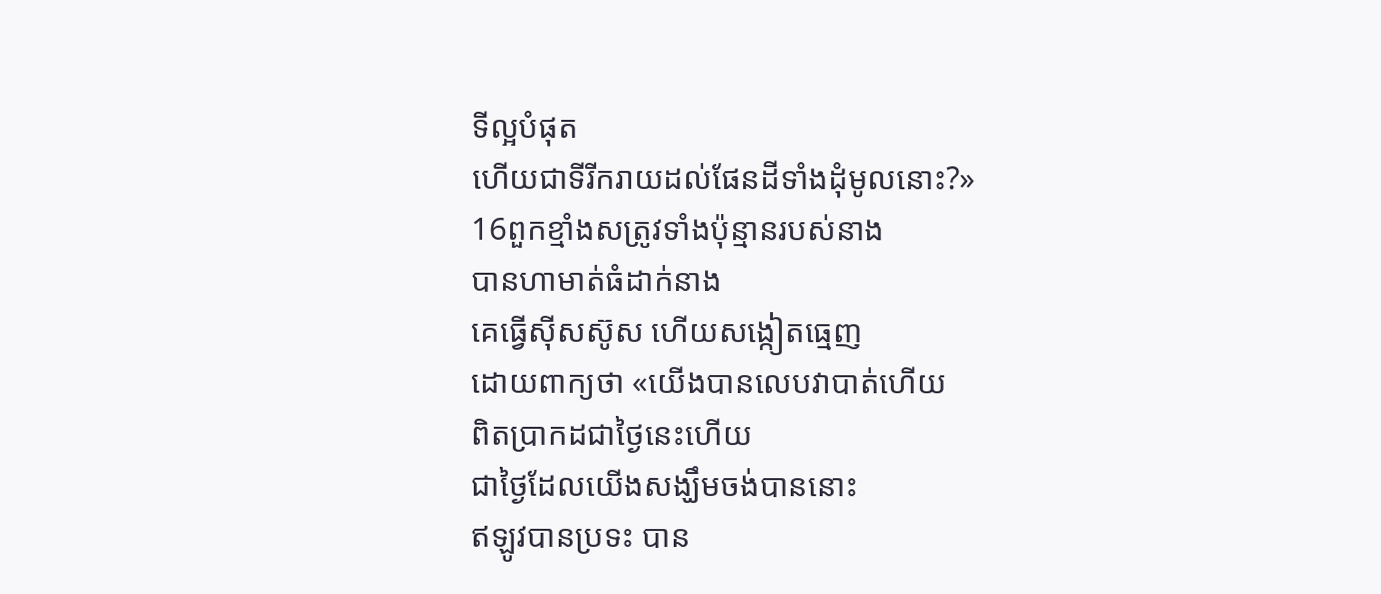ទីល្អបំផុត
ហើយជាទីរីក‌រាយដល់ផែនដីទាំងដុំមូលនោះ?»
16ពួកខ្មាំងសត្រូវទាំងប៉ុន្មានរបស់នាង
បានហាមាត់ធំដាក់នាង
គេធ្វើស៊ីស‌ស៊ូស ហើយសង្កៀតធ្មេញ
ដោយពាក្យថា «យើងបានលេបវាបាត់ហើយ
ពិតប្រាកដជាថ្ងៃនេះហើយ
ជាថ្ងៃដែលយើងសង្ឃឹមចង់បាននោះ
ឥឡូវបានប្រទះ បាន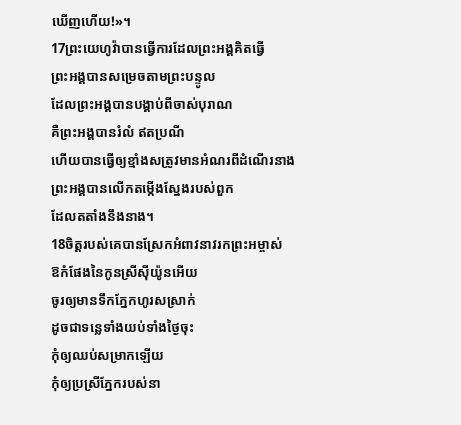ឃើញហើយ!»។
17ព្រះ‌យេហូវ៉ាបានធ្វើការដែលព្រះ‌អង្គគិតធ្វើ
ព្រះ‌អង្គបានសម្រេចតាមព្រះ‌បន្ទូល
ដែលព្រះ‌អង្គបានបង្គាប់ពីចាស់បុរាណ
គឺព្រះ‌អង្គបានរំលំ ឥតប្រណី
ហើយបានធ្វើឲ្យខ្មាំងសត្រូវមានអំណរពីដំណើរនាង
ព្រះ‌អង្គបានលើកតម្កើងស្នែងរបស់ពួក
ដែលតតាំងនឹងនាង។
18ចិត្តរបស់គេបានស្រែកអំពាវ‌នាវរកព្រះ‌អម្ចាស់
ឱកំផែងនៃកូនស្រីស៊ីយ៉ូនអើយ
ចូរឲ្យមានទឹកភ្នែកហូរសស្រាក់
ដូចជាទន្លេទាំងយប់ទាំងថ្ងៃចុះ
កុំឲ្យឈប់សម្រាកឡើយ
កុំឲ្យប្រ‌ស្រីភ្នែករបស់នា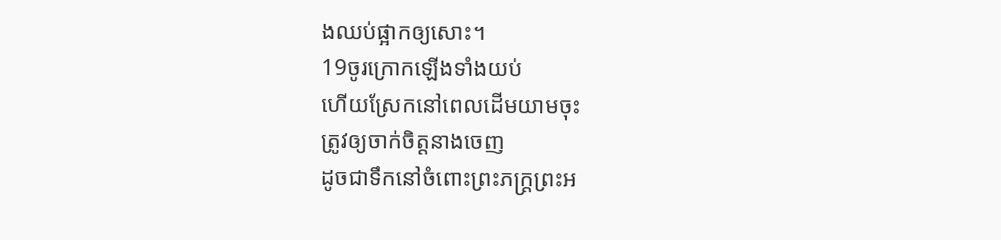ងឈប់ផ្អាកឲ្យសោះ។
19ចូរក្រោកឡើងទាំងយប់
ហើយស្រែកនៅពេលដើមយាមចុះ
ត្រូវឲ្យចាក់ចិត្តនាងចេញ
ដូចជាទឹកនៅចំពោះព្រះ‌ភក្ត្រព្រះ‌អ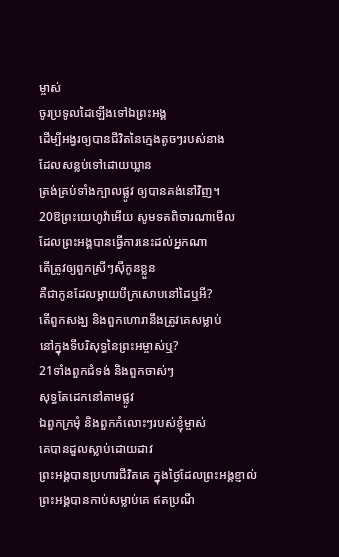ម្ចាស់
ចូរប្រទូលដៃឡើងទៅឯព្រះ‌អង្គ
ដើម្បីអង្វរឲ្យបានជីវិតនៃក្មេងតូចៗរបស់នាង
ដែលសន្លប់ទៅដោយឃ្លាន
ត្រង់គ្រប់ទាំងក្បាលផ្លូវ ឲ្យបានគង់នៅវិញ។
20ឱព្រះ‌យេហូវ៉ាអើយ សូមទតពិចា‌រណាមើល
ដែលព្រះ‌អង្គបានធ្វើការនេះដល់អ្នកណា
តើត្រូវឲ្យពួកស្រីៗស៊ីកូនខ្លួន
គឺជាកូនដែលម្តាយបីក្រសោបនៅដៃឬអី?
តើពួកសង្ឃ និងពួកហោរានឹងត្រូវគេសម្លាប់
នៅក្នុងទីបរិសុទ្ធនៃព្រះ‌អម្ចាស់ឬ?
21ទាំងពួកជំទង់ និងពួកចាស់ៗ
សុទ្ធតែដេកនៅតាមផ្លូវ
ឯពួកក្រមុំ និងពួកកំលោះៗរបស់ខ្ញុំម្ចាស់
គេបានដួលស្លាប់ដោយដាវ
ព្រះ‌អង្គបានប្រហារជីវិតគេ ក្នុងថ្ងៃដែលព្រះ‌អង្គខ្ញាល់
ព្រះ‌អង្គបានកាប់សម្លាប់គេ ឥតប្រណី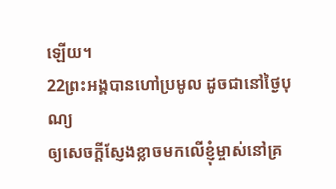ឡើយ។
22ព្រះ‌អង្គបានហៅប្រមូល ដូចជានៅថ្ងៃបុណ្យ
ឲ្យសេចក្ដីស្ញែងខ្លាចមកលើខ្ញុំម្ចាស់នៅគ្រ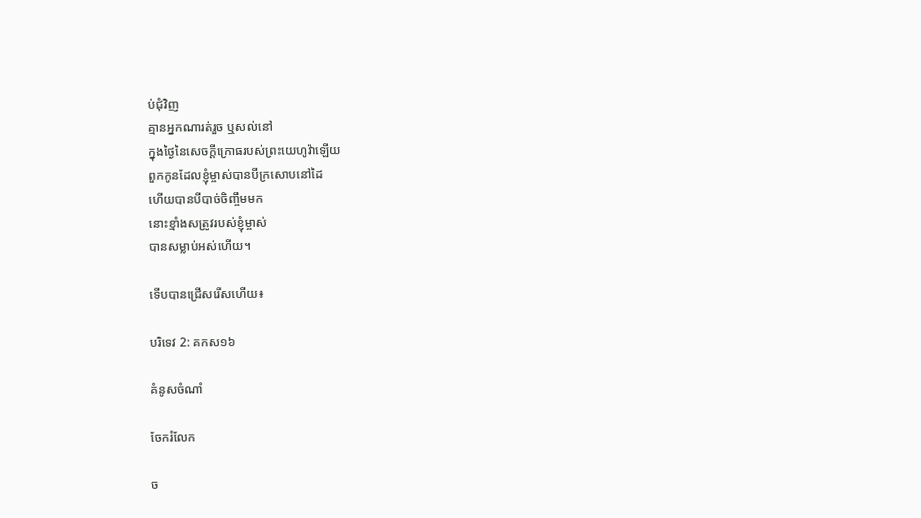ប់ជុំវិញ
គ្មានអ្នកណារត់រួច ឬសល់នៅ
ក្នុងថ្ងៃនៃសេចក្ដីក្រោធរបស់ព្រះ‌យេហូវ៉ាឡើយ
ពួកកូនដែលខ្ញុំម្ចាស់បានបីក្រសោបនៅដៃ
ហើយបានបីបាច់ចិញ្ចឹមមក
នោះខ្មាំងសត្រូវរបស់ខ្ញុំម្ចាស់
បានសម្លាប់អស់ហើយ។

ទើបបានជ្រើសរើសហើយ៖

បរិទេវ 2: គកស១៦

គំនូសចំណាំ

ចែករំលែក

ច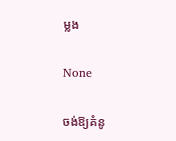ម្លង

None

ចង់ឱ្យគំនូ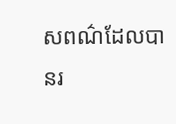សពណ៌ដែលបានរ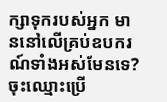ក្សាទុករបស់អ្នក មាននៅលើគ្រប់ឧបករណ៍ទាំងអស់មែនទេ? ចុះឈ្មោះប្រើ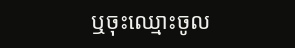ឬចុះឈ្មោះចូល